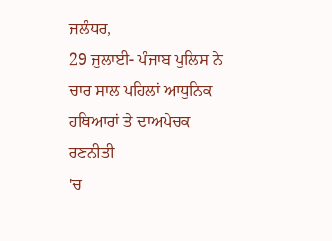ਜਲੰਧਰ,
29 ਜੁਲਾਈ- ਪੰਜਾਬ ਪੁਲਿਸ ਨੇ ਚਾਰ ਸਾਲ ਪਹਿਲਾਂ ਆਧੁਨਿਕ ਹਥਿਆਰਾਂ ਤੇ ਦਾਅਪੇਚਕ ਰਣਨੀਤੀ
'ਚ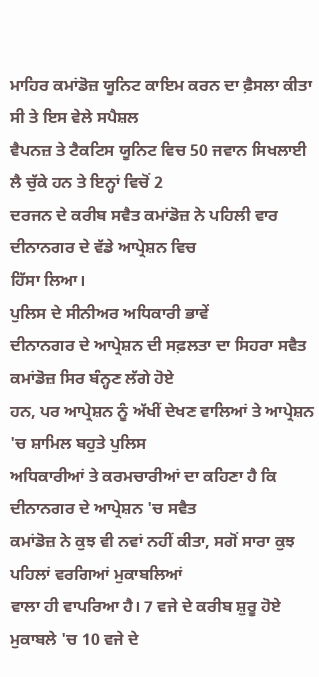ਮਾਹਿਰ ਕਮਾਂਡੋਜ਼ ਯੂਨਿਟ ਕਾਇਮ ਕਰਨ ਦਾ ਫ਼ੈਸਲਾ ਕੀਤਾ ਸੀ ਤੇ ਇਸ ਵੇਲੇ ਸਪੈਸ਼ਲ
ਵੈਪਨਜ਼ ਤੇ ਟੈਕਟਿਸ ਯੂਨਿਟ ਵਿਚ 50 ਜਵਾਨ ਸਿਖਲਾਈ ਲੈ ਚੁੱਕੇ ਹਨ ਤੇ ਇਨ੍ਹਾਂ ਵਿਚੋਂ 2
ਦਰਜਨ ਦੇ ਕਰੀਬ ਸਵੈਤ ਕਮਾਂਡੋਜ਼ ਨੇ ਪਹਿਲੀ ਵਾਰ ਦੀਨਾਨਗਰ ਦੇ ਵੱਡੇ ਆਪ੍ਰੇਸ਼ਨ ਵਿਚ
ਹਿੱਸਾ ਲਿਆ।
ਪੁਲਿਸ ਦੇ ਸੀਨੀਅਰ ਅਧਿਕਾਰੀ ਭਾਵੇਂ
ਦੀਨਾਨਗਰ ਦੇ ਆਪ੍ਰੇਸ਼ਨ ਦੀ ਸਫ਼ਲਤਾ ਦਾ ਸਿਹਰਾ ਸਵੈਤ ਕਮਾਂਡੋਜ਼ ਸਿਰ ਬੰਨ੍ਹਣ ਲੱਗੇ ਹੋਏ
ਹਨ, ਪਰ ਆਪ੍ਰੇਸ਼ਨ ਨੂੰ ਅੱਖੀਂ ਦੇਖਣ ਵਾਲਿਆਂ ਤੇ ਆਪ੍ਰੇਸ਼ਨ 'ਚ ਸ਼ਾਮਿਲ ਬਹੁਤੇ ਪੁਲਿਸ
ਅਧਿਕਾਰੀਆਂ ਤੇ ਕਰਮਚਾਰੀਆਂ ਦਾ ਕਹਿਣਾ ਹੈ ਕਿ ਦੀਨਾਨਗਰ ਦੇ ਆਪ੍ਰੇਸ਼ਨ 'ਚ ਸਵੈਤ
ਕਮਾਂਡੋਜ਼ ਨੇ ਕੁਝ ਵੀ ਨਵਾਂ ਨਹੀਂ ਕੀਤਾ, ਸਗੋਂ ਸਾਰਾ ਕੁਝ ਪਹਿਲਾਂ ਵਰਗਿਆਂ ਮੁਕਾਬਲਿਆਂ
ਵਾਲਾ ਹੀ ਵਾਪਰਿਆ ਹੈ। 7 ਵਜੇ ਦੇ ਕਰੀਬ ਸ਼ੁਰੂ ਹੋਏ ਮੁਕਾਬਲੇ 'ਚ 10 ਵਜੇ ਦੇ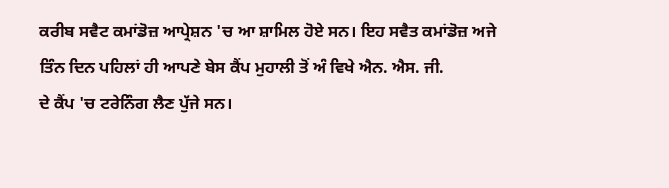ਕਰੀਬ ਸਵੈਟ ਕਮਾਂਡੋਜ਼ ਆਪ੍ਰੇਸ਼ਨ 'ਚ ਆ ਸ਼ਾਮਿਲ ਹੋਏ ਸਨ। ਇਹ ਸਵੈਤ ਕਮਾਂਡੋਜ਼ ਅਜੇ
ਤਿੰਨ ਦਿਨ ਪਹਿਲਾਂ ਹੀ ਆਪਣੇ ਬੇਸ ਕੈਂਪ ਮੁਹਾਲੀ ਤੋਂ ਅੰ ਵਿਖੇ ਐਨ. ਐਸ. ਜੀ.
ਦੇ ਕੈਂਪ 'ਚ ਟਰੇਨਿੰਗ ਲੈਣ ਪੁੱਜੇ ਸਨ।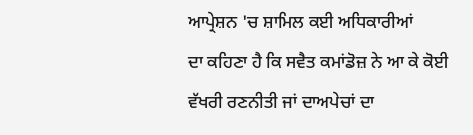ਆਪ੍ਰੇਸ਼ਨ 'ਚ ਸ਼ਾਮਿਲ ਕਈ ਅਧਿਕਾਰੀਆਂ
ਦਾ ਕਹਿਣਾ ਹੈ ਕਿ ਸਵੈਤ ਕਮਾਂਡੋਜ਼ ਨੇ ਆ ਕੇ ਕੋਈ ਵੱਖਰੀ ਰਣਨੀਤੀ ਜਾਂ ਦਾਅਪੇਚਾਂ ਦਾ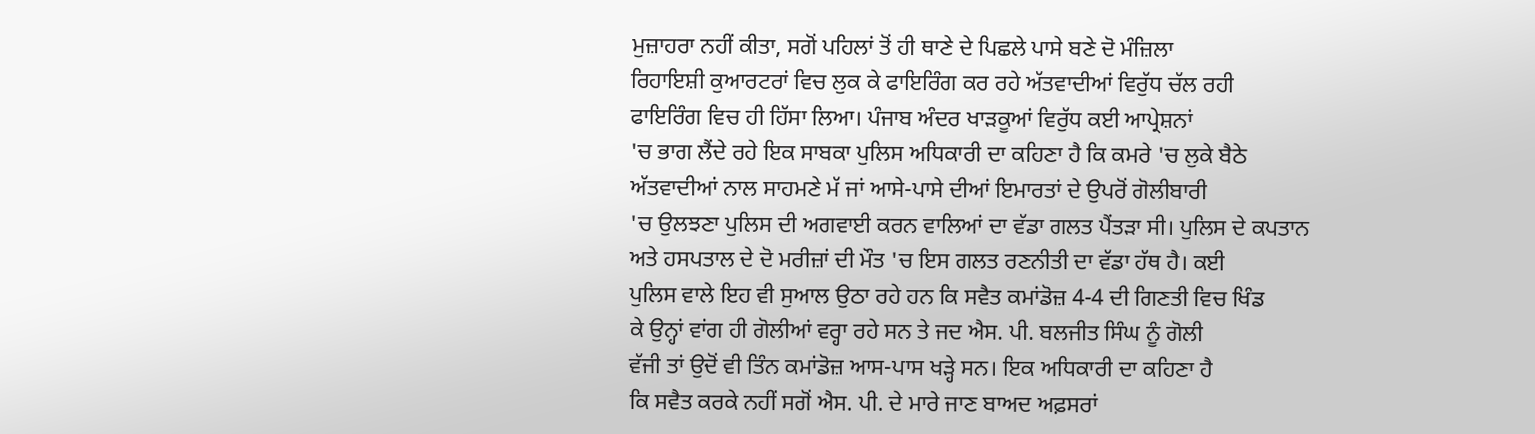ਮੁਜ਼ਾਹਰਾ ਨਹੀਂ ਕੀਤਾ, ਸਗੋਂ ਪਹਿਲਾਂ ਤੋਂ ਹੀ ਥਾਣੇ ਦੇ ਪਿਛਲੇ ਪਾਸੇ ਬਣੇ ਦੋ ਮੰਜ਼ਿਲਾ
ਰਿਹਾਇਸ਼ੀ ਕੁਆਰਟਰਾਂ ਵਿਚ ਲੁਕ ਕੇ ਫਾਇਰਿੰਗ ਕਰ ਰਹੇ ਅੱਤਵਾਦੀਆਂ ਵਿਰੁੱਧ ਚੱਲ ਰਹੀ
ਫਾਇਰਿੰਗ ਵਿਚ ਹੀ ਹਿੱਸਾ ਲਿਆ। ਪੰਜਾਬ ਅੰਦਰ ਖਾੜਕੂਆਂ ਵਿਰੁੱਧ ਕਈ ਆਪ੍ਰੇਸ਼ਨਾਂ
'ਚ ਭਾਗ ਲੈਂਦੇ ਰਹੇ ਇਕ ਸਾਬਕਾ ਪੁਲਿਸ ਅਧਿਕਾਰੀ ਦਾ ਕਹਿਣਾ ਹੈ ਕਿ ਕਮਰੇ 'ਚ ਲੁਕੇ ਬੈਠੇ
ਅੱਤਵਾਦੀਆਂ ਨਾਲ ਸਾਹਮਣੇ ਮੱ ਜਾਂ ਆਸੇ-ਪਾਸੇ ਦੀਆਂ ਇਮਾਰਤਾਂ ਦੇ ਉਪਰੋਂ ਗੋਲੀਬਾਰੀ
'ਚ ਉਲਝਣਾ ਪੁਲਿਸ ਦੀ ਅਗਵਾਈ ਕਰਨ ਵਾਲਿਆਂ ਦਾ ਵੱਡਾ ਗਲਤ ਪੈਂਤੜਾ ਸੀ। ਪੁਲਿਸ ਦੇ ਕਪਤਾਨ
ਅਤੇ ਹਸਪਤਾਲ ਦੇ ਦੋ ਮਰੀਜ਼ਾਂ ਦੀ ਮੌਤ 'ਚ ਇਸ ਗਲਤ ਰਣਨੀਤੀ ਦਾ ਵੱਡਾ ਹੱਥ ਹੈ। ਕਈ
ਪੁਲਿਸ ਵਾਲੇ ਇਹ ਵੀ ਸੁਆਲ ਉਠਾ ਰਹੇ ਹਨ ਕਿ ਸਵੈਤ ਕਮਾਂਡੋਜ਼ 4-4 ਦੀ ਗਿਣਤੀ ਵਿਚ ਖਿੰਡ
ਕੇ ਉਨ੍ਹਾਂ ਵਾਂਗ ਹੀ ਗੋਲੀਆਂ ਵਰ੍ਹਾ ਰਹੇ ਸਨ ਤੇ ਜਦ ਐਸ. ਪੀ. ਬਲਜੀਤ ਸਿੰਘ ਨੂੰ ਗੋਲੀ
ਵੱਜੀ ਤਾਂ ਉਦੋਂ ਵੀ ਤਿੰਨ ਕਮਾਂਡੋਜ਼ ਆਸ-ਪਾਸ ਖੜ੍ਹੇ ਸਨ। ਇਕ ਅਧਿਕਾਰੀ ਦਾ ਕਹਿਣਾ ਹੈ
ਕਿ ਸਵੈਤ ਕਰਕੇ ਨਹੀਂ ਸਗੋਂ ਐਸ. ਪੀ. ਦੇ ਮਾਰੇ ਜਾਣ ਬਾਅਦ ਅਫ਼ਸਰਾਂ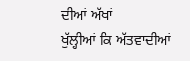ਦੀਆਂ ਅੱਖਾਂ
ਖੁੱਲ੍ਹੀਆਂ ਕਿ ਅੱਤਵਾਦੀਆਂ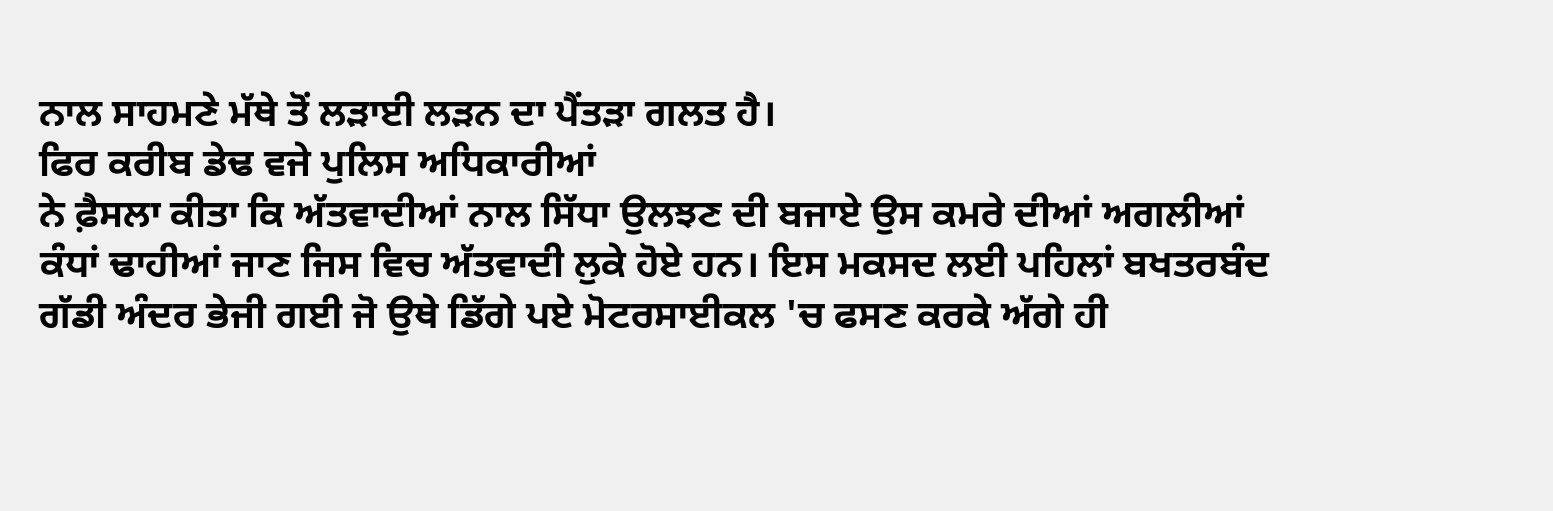ਨਾਲ ਸਾਹਮਣੇ ਮੱਥੇ ਤੋਂ ਲੜਾਈ ਲੜਨ ਦਾ ਪੈਂਤੜਾ ਗਲਤ ਹੈ।
ਫਿਰ ਕਰੀਬ ਡੇਢ ਵਜੇ ਪੁਲਿਸ ਅਧਿਕਾਰੀਆਂ
ਨੇ ਫ਼ੈਸਲਾ ਕੀਤਾ ਕਿ ਅੱਤਵਾਦੀਆਂ ਨਾਲ ਸਿੱਧਾ ਉਲਝਣ ਦੀ ਬਜਾਏ ਉਸ ਕਮਰੇ ਦੀਆਂ ਅਗਲੀਆਂ
ਕੰਧਾਂ ਢਾਹੀਆਂ ਜਾਣ ਜਿਸ ਵਿਚ ਅੱਤਵਾਦੀ ਲੁਕੇ ਹੋਏ ਹਨ। ਇਸ ਮਕਸਦ ਲਈ ਪਹਿਲਾਂ ਬਖਤਰਬੰਦ
ਗੱਡੀ ਅੰਦਰ ਭੇਜੀ ਗਈ ਜੋ ਉਥੇ ਡਿੱਗੇ ਪਏ ਮੋਟਰਸਾਈਕਲ 'ਚ ਫਸਣ ਕਰਕੇ ਅੱਗੇ ਹੀ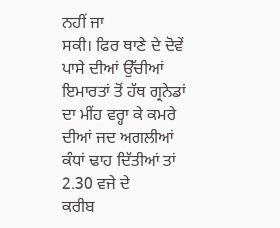ਨਹੀਂ ਜਾ
ਸਕੀ। ਫਿਰ ਥਾਣੇ ਦੇ ਦੋਵੇਂ ਪਾਸੇ ਦੀਆਂ ਉੱਚੀਆਂ ਇਮਾਰਤਾਂ ਤੋਂ ਹੱਥ ਗ੍ਰਨੇਡਾਂ
ਦਾ ਮੀਂਹ ਵਰ੍ਹਾ ਕੇ ਕਮਰੇ ਦੀਆਂ ਜਦ ਅਗਲੀਆਂ ਕੰਧਾਂ ਢਾਹ ਦਿੱਤੀਆਂ ਤਾਂ 2.30 ਵਜੇ ਦੇ
ਕਰੀਬ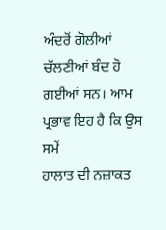ਅੰਦਰੋਂ ਗੋਲੀਆਂ ਚੱਲਣੀਆਂ ਬੰਦ ਹੋ ਗਈਆਂ ਸਨ। ਆਮ ਪ੍ਰਭਾਵ ਇਹ ਹੈ ਕਿ ਉਸ ਸਮੇਂ
ਹਾਲਾਤ ਦੀ ਨਜ਼ਾਕਤ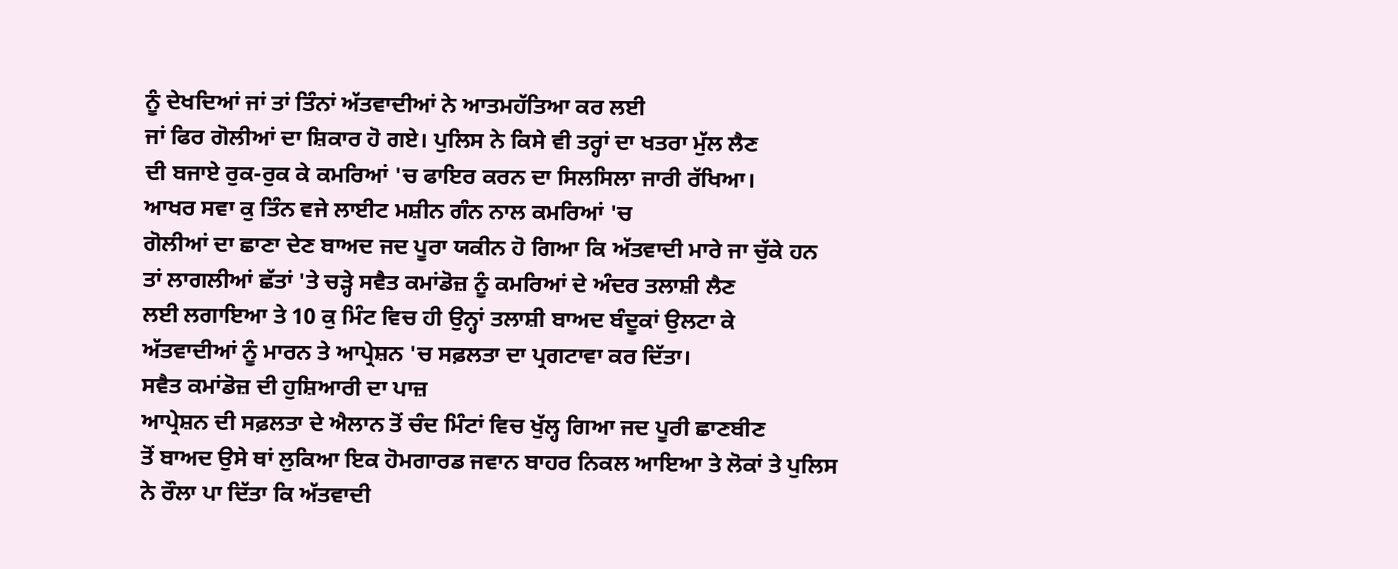ਨੂੰ ਦੇਖਦਿਆਂ ਜਾਂ ਤਾਂ ਤਿੰਨਾਂ ਅੱਤਵਾਦੀਆਂ ਨੇ ਆਤਮਹੱਤਿਆ ਕਰ ਲਈ
ਜਾਂ ਫਿਰ ਗੋਲੀਆਂ ਦਾ ਸ਼ਿਕਾਰ ਹੋ ਗਏ। ਪੁਲਿਸ ਨੇ ਕਿਸੇ ਵੀ ਤਰ੍ਹਾਂ ਦਾ ਖਤਰਾ ਮੁੱਲ ਲੈਣ
ਦੀ ਬਜਾਏ ਰੁਕ-ਰੁਕ ਕੇ ਕਮਰਿਆਂ 'ਚ ਫਾਇਰ ਕਰਨ ਦਾ ਸਿਲਸਿਲਾ ਜਾਰੀ ਰੱਖਿਆ।
ਆਖਰ ਸਵਾ ਕੁ ਤਿੰਨ ਵਜੇ ਲਾਈਟ ਮਸ਼ੀਨ ਗੰਨ ਨਾਲ ਕਮਰਿਆਂ 'ਚ
ਗੋਲੀਆਂ ਦਾ ਛਾਣਾ ਦੇਣ ਬਾਅਦ ਜਦ ਪੂਰਾ ਯਕੀਨ ਹੋ ਗਿਆ ਕਿ ਅੱਤਵਾਦੀ ਮਾਰੇ ਜਾ ਚੁੱਕੇ ਹਨ
ਤਾਂ ਲਾਗਲੀਆਂ ਛੱਤਾਂ 'ਤੇ ਚੜ੍ਹੇ ਸਵੈਤ ਕਮਾਂਡੋਜ਼ ਨੂੰ ਕਮਰਿਆਂ ਦੇ ਅੰਦਰ ਤਲਾਸ਼ੀ ਲੈਣ
ਲਈ ਲਗਾਇਆ ਤੇ 10 ਕੁ ਮਿੰਟ ਵਿਚ ਹੀ ਉਨ੍ਹਾਂ ਤਲਾਸ਼ੀ ਬਾਅਦ ਬੰਦੂਕਾਂ ਉਲਟਾ ਕੇ
ਅੱਤਵਾਦੀਆਂ ਨੂੰ ਮਾਰਨ ਤੇ ਆਪ੍ਰੇਸ਼ਨ 'ਚ ਸਫ਼ਲਤਾ ਦਾ ਪ੍ਰਗਟਾਵਾ ਕਰ ਦਿੱਤਾ।
ਸਵੈਤ ਕਮਾਂਡੋਜ਼ ਦੀ ਹੁਸ਼ਿਆਰੀ ਦਾ ਪਾਜ਼
ਆਪ੍ਰੇਸ਼ਨ ਦੀ ਸਫ਼ਲਤਾ ਦੇ ਐਲਾਨ ਤੋਂ ਚੰਦ ਮਿੰਟਾਂ ਵਿਚ ਖੁੱਲ੍ਹ ਗਿਆ ਜਦ ਪੂਰੀ ਛਾਣਬੀਣ
ਤੋਂ ਬਾਅਦ ਉਸੇ ਥਾਂ ਲੁਕਿਆ ਇਕ ਹੋਮਗਾਰਡ ਜਵਾਨ ਬਾਹਰ ਨਿਕਲ ਆਇਆ ਤੇ ਲੋਕਾਂ ਤੇ ਪੁਲਿਸ
ਨੇ ਰੌਲਾ ਪਾ ਦਿੱਤਾ ਕਿ ਅੱਤਵਾਦੀ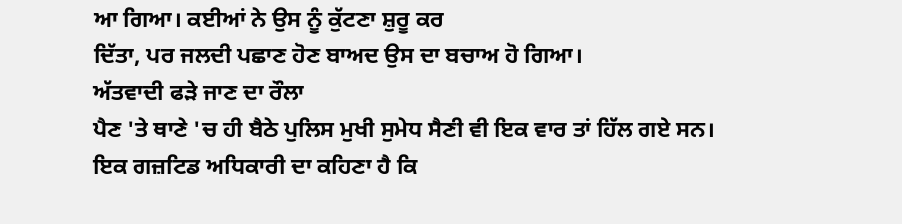ਆ ਗਿਆ। ਕਈਆਂ ਨੇ ਉਸ ਨੂੰ ਕੁੱਟਣਾ ਸ਼ੁਰੂ ਕਰ
ਦਿੱਤਾ, ਪਰ ਜਲਦੀ ਪਛਾਣ ਹੋਣ ਬਾਅਦ ਉਸ ਦਾ ਬਚਾਅ ਹੋ ਗਿਆ।
ਅੱਤਵਾਦੀ ਫੜੇ ਜਾਣ ਦਾ ਰੌਲਾ
ਪੈਣ 'ਤੇ ਥਾਣੇ 'ਚ ਹੀ ਬੈਠੇ ਪੁਲਿਸ ਮੁਖੀ ਸੁਮੇਧ ਸੈਣੀ ਵੀ ਇਕ ਵਾਰ ਤਾਂ ਹਿੱਲ ਗਏ ਸਨ।
ਇਕ ਗਜ਼ਟਿਡ ਅਧਿਕਾਰੀ ਦਾ ਕਹਿਣਾ ਹੈ ਕਿ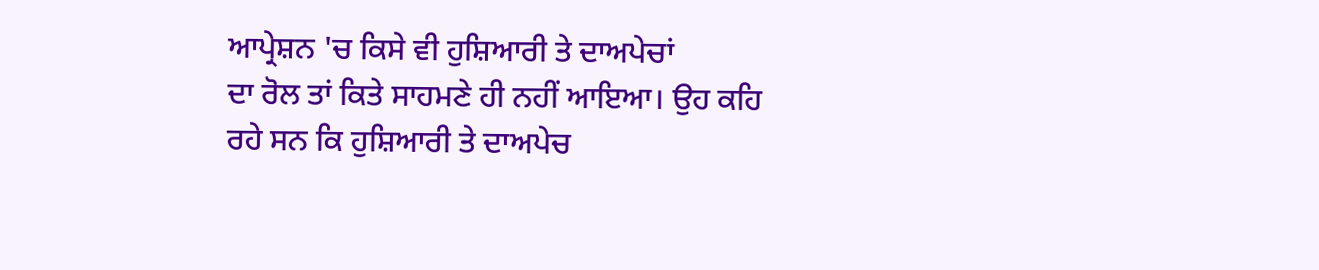ਆਪ੍ਰੇਸ਼ਨ 'ਚ ਕਿਸੇ ਵੀ ਹੁਸ਼ਿਆਰੀ ਤੇ ਦਾਅਪੇਚਾਂ
ਦਾ ਰੋਲ ਤਾਂ ਕਿਤੇ ਸਾਹਮਣੇ ਹੀ ਨਹੀਂ ਆਇਆ। ਉਹ ਕਹਿ ਰਹੇ ਸਨ ਕਿ ਹੁਸ਼ਿਆਰੀ ਤੇ ਦਾਅਪੇਚ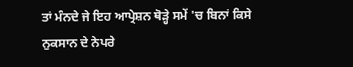ਤਾਂ ਮੰਨਦੇ ਜੇ ਇਹ ਆਪ੍ਰੇਸ਼ਨ ਥੋੜ੍ਹੇ ਸਮੇਂ 'ਚ ਬਿਨਾਂ ਕਿਸੇ ਨੁਕਸਾਨ ਦੇ ਨੇਪਰੇ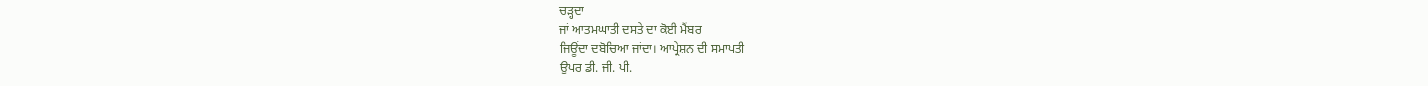ਚੜ੍ਹਦਾ
ਜਾਂ ਆਤਮਘਾਤੀ ਦਸਤੇ ਦਾ ਕੋਈ ਮੈਂਬਰ
ਜਿਊਂਦਾ ਦਬੋਚਿਆ ਜਾਂਦਾ। ਆਪ੍ਰੇਸ਼ਨ ਦੀ ਸਮਾਪਤੀ
ਉਪਰ ਡੀ. ਜੀ. ਪੀ.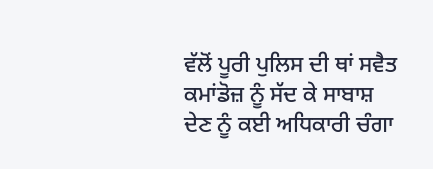ਵੱਲੋਂ ਪੂਰੀ ਪੁਲਿਸ ਦੀ ਥਾਂ ਸਵੈਤ ਕਮਾਂਡੋਜ਼ ਨੂੰ ਸੱਦ ਕੇ ਸਾਬਾਸ਼
ਦੇਣ ਨੂੰ ਕਈ ਅਧਿਕਾਰੀ ਚੰਗਾ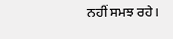ਨਹੀਂ ਸਮਝ ਰਹੇ।